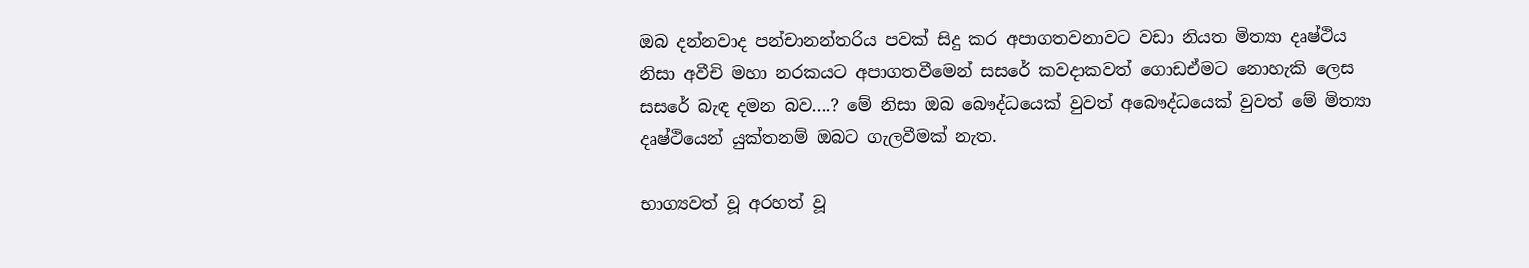ඔබ දන්නවාද පන්චානන්තරිය පවක් සිදු කර අපාගතවනාවට වඩා නියත මිත්‍යා දෘෂ්ථිය නිසා අවීචි මහා නරකයට අපාගතවීමෙන් සසරේ කවදාකවත් ගොඩඒමට නොහැකි ලෙස සසරේ බැඳ දමන බව....? මේ නිසා ඔබ බෞද්ධයෙක් වුවත් අබෞද්ධයෙක් වුවත් මේ මිත්‍යා දෘෂ්ථියෙන් යුක්තනම් ඔබට ගැලවීමක් නැත.

භාග්‍යවත් වූ අරහත් වූ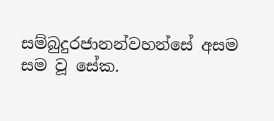සම්බුදුරජානන්වහන්සේ අසම සම වූ සේක.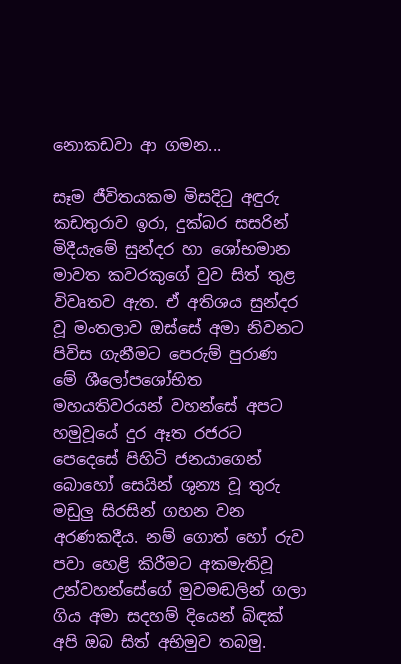නොකඩවා ආ ගමන...

සෑම ජීවිතයකම මිසදිටු අඳුරු කඩතුරාව ඉරා, දුක්‌බර සසරින් මිදීයැමේ සුන්දර හා ශෝභමාන මාවත කවරකුගේ වුව සිත් තුළ විවෘතව ඇත. ඒ අතිශය සුන්දර වූ මංතලාව ඔස්‌සේ අමා නිවනට පිවිස ගැනීමට පෙරුම් පුරාණ මේ ශීලෝපශෝභිත මහයතිවරයන් වහන්සේ අපට හමුවූයේ දුර ඈත රජරට පෙදෙසේ පිහිටි ජනයාගෙන් බොහෝ සෙයින් ශුන්‍ය වූ තුරු මඩුලු සිරසින් ගහන වන අරණකදීය. නම් ගොත් හෝ රුව පවා හෙළි කිරීමට අකමැතිවූ උන්වහන්සේගේ මුවමඬලින් ගලා ගිය අමා සදහම් දියෙන් බිඳක්‌ අපි ඔබ සිත් අභිමුව තබමු.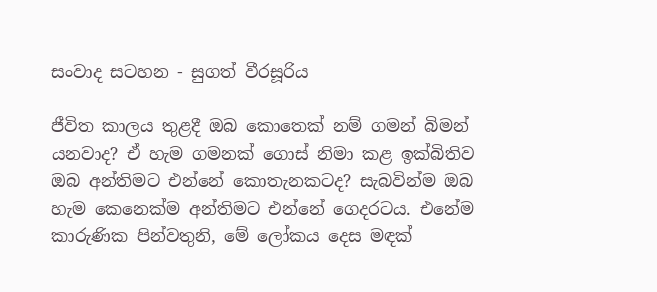සංවාද සටහන - සුගත් වීරසූරිය

ජීවිත කාලය තුළදී ඔබ කොතෙක්‌ නම් ගමන් බිමන් යනවාද? ඒ හැම ගමනක්‌ ගොස්‌ නිමා කළ ඉක්‌බිතිව ඔබ අන්තිමට එන්නේ කොතැනකටද? සැබවින්ම ඔබ හැම කෙනෙක්‌ම අන්තිමට එන්නේ ගෙදරටය. එනේම කාරුණික පින්වතුනි, මේ ලෝකය දෙස මඳක්‌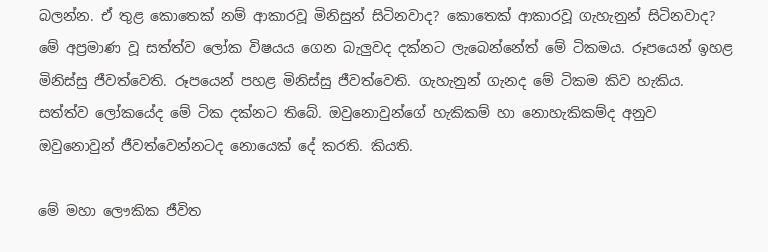බලන්න. ඒ තුළ කොතෙක්‌ නම් ආකාරවූ මිනිසුන් සිටිනවාද? කොතෙක්‌ ආකාරවූ ගැහැනුන් සිටිනවාද? මේ අප්‍රමාණ වූ සත්ත්ව ලෝක විෂයය ගෙන බැලුවද දක්‌නට ලැබෙන්නේත් මේ ටිකමය. රූපයෙන් ඉහළ මිනිස්‌සු ජීවත්වෙති. රූපයෙන් පහළ මිනිස්‌සු ජීවත්වෙති. ගැහැනුන් ගැනද මේ ටිකම කිව හැකිය. සත්ත්ව ලෝකයේද මේ ටික දක්‌නට තිබේ. ඔවුනොවුන්ගේ හැකිකම් හා නොහැකිකම්ද අනුව ඔවුනොවුන් ජීවත්වෙන්නටද නොයෙක්‌ දේ කරති. කියති.

මේ මහා ලෞකික ජීවිත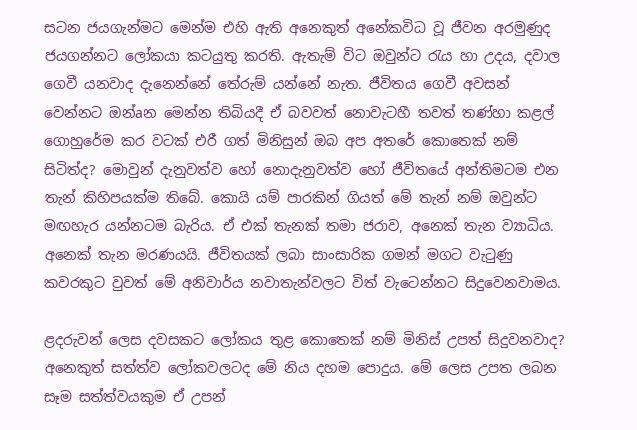සටන ජයගැන්මට මෙන්ම එහි ඇති අනෙකුත් අනේකවිධ වූ ජීවන අරමුණුද ජයගන්නට ලෝකයා කටයුතු කරති. ඇතැම් විට ඔවුන්ට රැය හා උදය, දවාල ගෙවී යනවාද දැනෙන්නේ තේරුම් යන්නේ නැත. ජීවිතය ගෙවී අවසන් වෙන්නට ඔන්aන මෙන්න තිබියදී ඒ බවවත් නොවැටහී තවත් තණ්‌හා කළල් ගොහුරේම කර වටක්‌ එරී ගත් මිනිසුන් ඔබ අප අතරේ කොතෙක්‌ නම් සිටිත්ද? මොවුන් දැනුවත්ව හෝ නොදැනුවත්ව හෝ ජීවිතයේ අන්තිමටම එන තැන් කිහිපයක්‌ම තිබේ. කොයි යම් පාරකින් ගියත් මේ තැන් නම් ඔවුන්ට මඟහැර යන්නටම බැරිය. ඒ එක්‌ තැනක්‌ තමා ජරාව, අනෙක්‌ තැන ව්‍යාධිය. අනෙක්‌ තැන මරණයයි. ජීවිතයක්‌ ලබා සාංසාරික ගමන් මගට වැටුණු කවරකුට වුවත් මේ අනිවාර්ය නවාතැන්වලට විත් වැටෙන්නට සිදුවෙනවාමය.

ළදරුවන් ලෙස දවසකට ලෝකය තුළ කොතෙක්‌ නම් මිනිස්‌ උපත් සිදුවනවාද? අනෙකුත් සත්ත්ව ලෝකවලටද මේ නිය දහම පොදුය. මේ ලෙස උපත ලබන සෑම සත්ත්වයකුම ඒ උපන්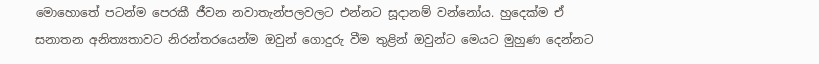මොහොතේ පටන්ම පෙරකී ජීවන නවාතැන්පලවලට එන්නට සූදානම් වන්නෝය. හුදෙක්‌ම ඒ සනාතන අනිත්‍යතාවට නිරන්තරයෙන්ම ඔවුන් ගොදුරු වීම තුළින් ඔවුන්ට මෙයට මුහුණ දෙන්නට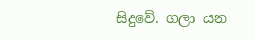සිදුවේ. ගලා යන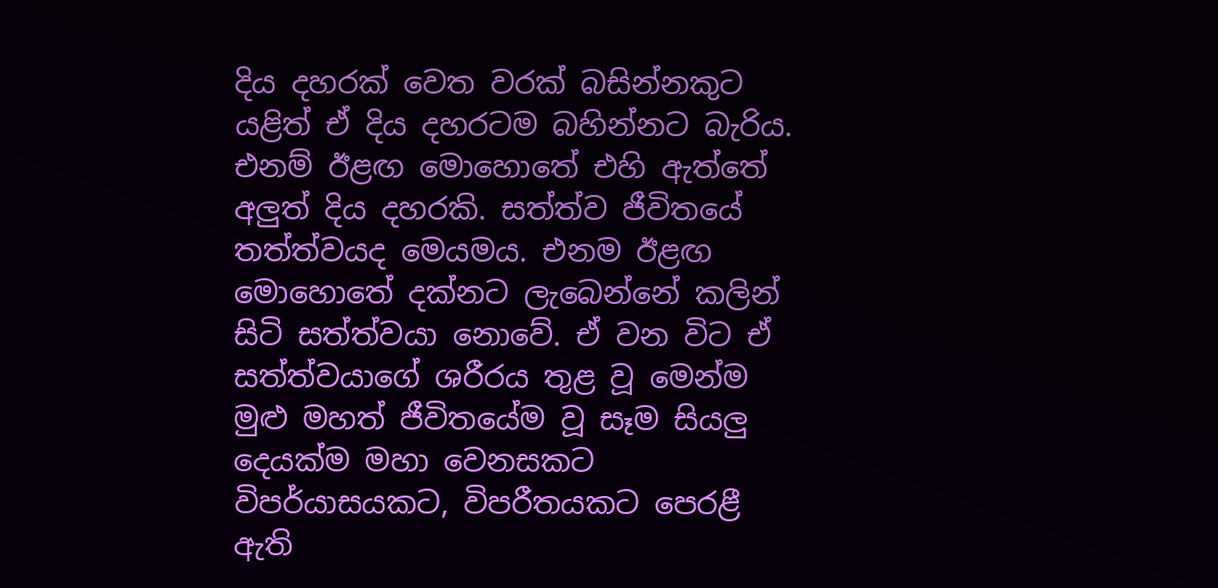දිය දහරක්‌ වෙත වරක්‌ බසින්නකුට යළිත් ඒ දිය දහරටම බහින්නට බැරිය. එනම් ඊළඟ මොහොතේ එහි ඇත්තේ අලුත් දිය දහරකි. සත්ත්ව ජීවිතයේ තත්ත්වයද මෙයමය. එනම ඊළඟ මොහොතේ දක්‌නට ලැබෙන්නේ කලින් සිටි සත්ත්වයා නොවේ. ඒ වන විට ඒ සත්ත්වයාගේ ශරීරය තුළ වූ මෙන්ම මුළු මහත් ජීවිතයේම වූ සෑම සියලු දෙයක්‌ම මහා වෙනසකට විපර්යාසයකට, විපරීතයකට පෙරළී ඇති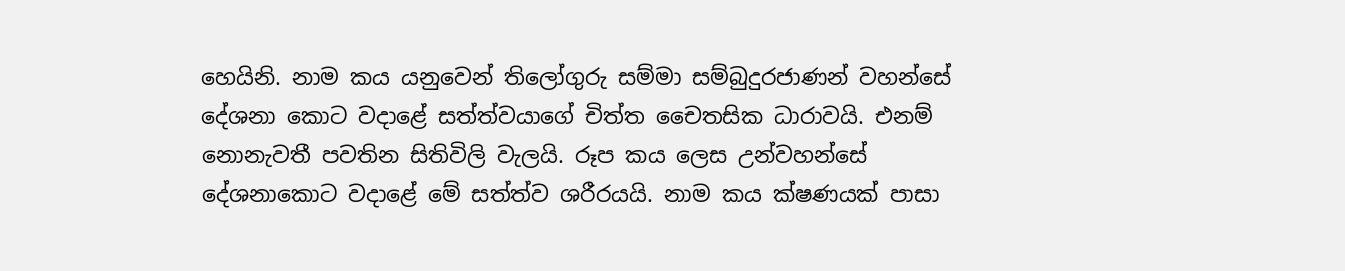හෙයිනි. නාම කය යනුවෙන් තිලෝගුරු සම්මා සම්බුදුරජාණන් වහන්සේ දේශනා කොට වදාළේ සත්ත්වයාගේ චිත්ත චෛතසික ධාරාවයි. එනම් නොනැවතී පවතින සිතිවිලි වැලයි. රූප කය ලෙස උන්වහන්සේ දේශනාකොට වදාළේ මේ සත්ත්ව ශරීරයයි. නාම කය ක්‌ෂණයක්‌ පාසා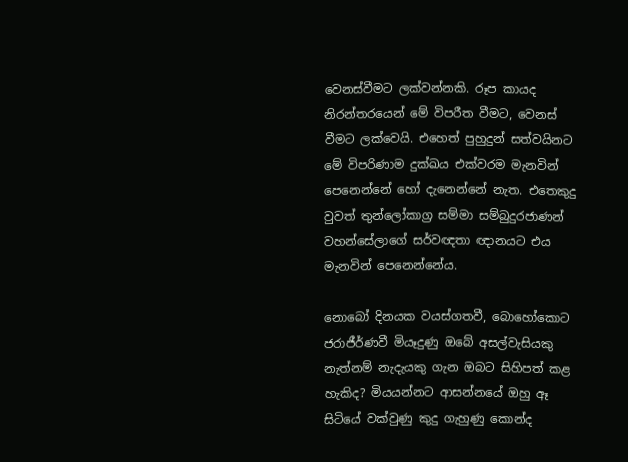වෙනස්‌වීමට ලක්‌වන්නකි. රූප කායද නිරන්තරයෙන් මේ විපරීත වීමට, වෙනස්‌ වීමට ලක්‌වෙයි. එහෙත් පුහුදුන් සත්වයිනට මේ විපරිණාම දුක්‌ඛය එක්‌වරම මැනවින් පෙනෙන්නේ හෝ දැනෙන්නේ නැත. එතෙකුදු වුවත් තුන්ලෝකාග්‍ර සම්මා සම්බුදුරජාණන් වහන්සේලාගේ සර්වඥතා ඥානයට එය මැනවින් පෙනෙන්නේය.

නොබෝ දිනයක වයස්‌ගතවී, බොහෝකොට ජරාජීර්ණවී මියෑදුණු ඔබේ අසල්වැසියකු නැත්නම් නැදැයකු ගැන ඔබට සිහිපත් කළ හැකිද? මියයන්නට ආසන්නයේ ඔහු ඈ සිටියේ වක්‌වුණු කුදු ගැහුණු කොන්ද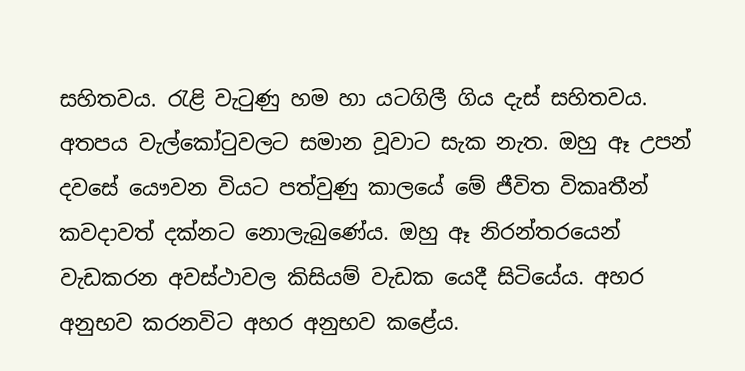සහිතවය. රැළි වැටුණු හම හා යටගිලී ගිය දැස්‌ සහිතවය. අතපය වැල්කෝටුවලට සමාන වූවාට සැක නැත. ඔහු ඈ උපන් දවසේ යෞවන වියට පත්වුණු කාලයේ මේ ජීවිත විකෘතීන් කවදාවත් දක්‌නට නොලැබුණේය. ඔහු ඈ නිරන්තරයෙන් වැඩකරන අවස්‌ථාවල කිසියම් වැඩක යෙදී සිටියේය. අහර අනුභව කරනවිට අහර අනුභව කළේය.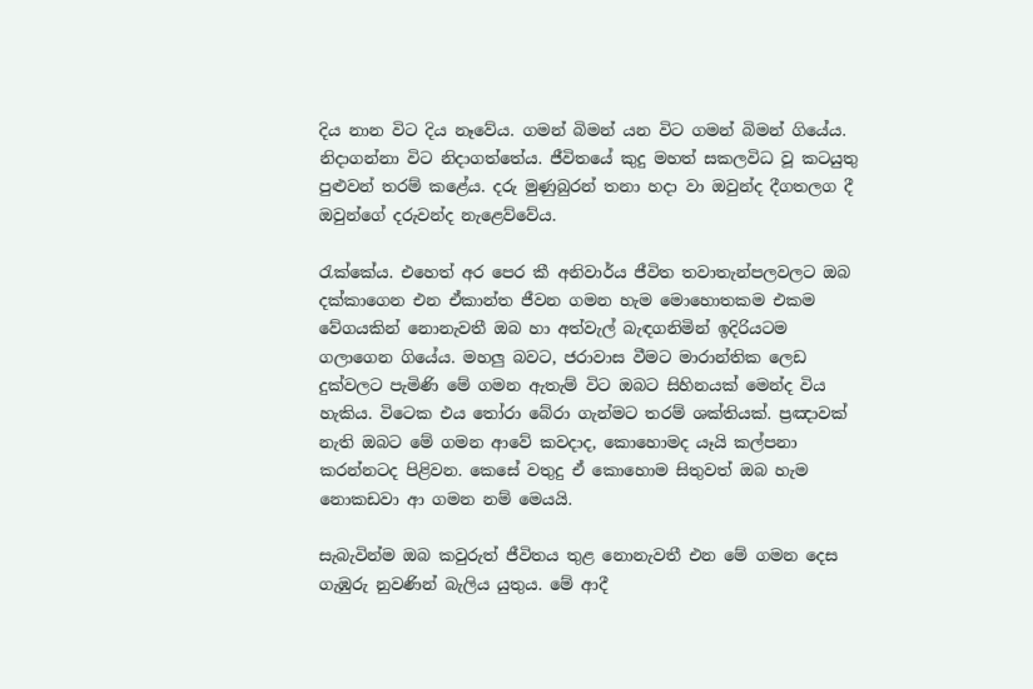දිය නාන විට දිය නෑවේය. ගමන් බිමන් යන විට ගමන් බිමන් ගියේය. නිදාගන්නා විට නිදාගත්තේය. ජීවිතයේ කුදු මහත් සකලවිධ වූ කටයුතු පුළුවන් තරම් කළේය. දරු මුණුබුරන් තනා හදා වා ඔවුන්ද දීගතලග දී ඔවුන්ගේ දරුවන්ද නැළෙව්වේය.

රැක්‌කේය. එහෙත් අර පෙර කී අනිවාර්ය ජීවිත තවාතැන්පලවලට ඔබ දක්‌කාගෙන එන ඒකාන්ත ජීවන ගමන හැම මොහොතකම එකම වේගයකින් නොනැවතී ඔබ හා අත්වැල් බැඳගනිමින් ඉදිරියටම ගලාගෙන ගියේය. මහලු බවට, ජරාවාස වීමට මාරාන්තික ලෙඩ දුක්‌වලට පැමිණි මේ ගමන ඇතැම් විට ඔබට සිහිනයක්‌ මෙන්ද විය හැකිය. විටෙක එය තෝරා බේරා ගැන්මට තරම් ශක්‌තියක්‌. ප්‍රඤාවක්‌ නැති ඔබට මේ ගමන ආවේ කවදාද, කොහොමද යෑයි කල්පනා කරන්නටද පිළිවන. කෙසේ වතුදු ඒ කොහොම සිතුවත් ඔබ හැම නොකඩවා ආ ගමන නම් මෙයයි.

සැබැවින්ම ඔබ කවුරුත් ජීවිතය තුළ නොනැවතී එන මේ ගමන දෙස ගැඹුරු නුවණින් බැලිය යුතුය. මේ ආදී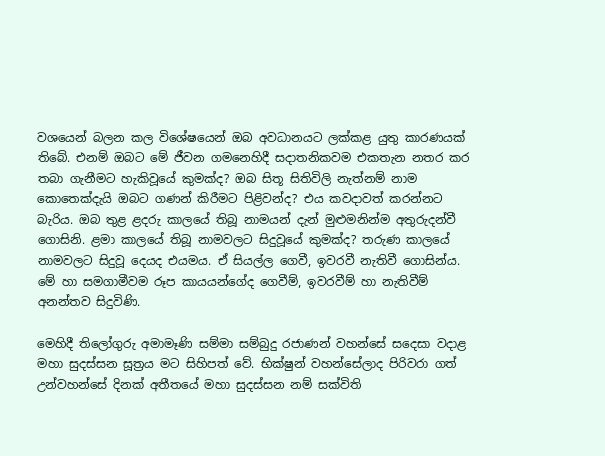වශයෙන් බලන කල විශේෂයෙන් ඔබ අවධානයට ලක්‌කළ යුතු කාරණයක්‌ තිබේ. එනම් ඔබට මේ ජීවන ගමනෙහිදී සදාතනිකවම එකතැන නතර කර තබා ගැනීමට හැකිවූයේ කුමක්‌ද? ඔබ සිතූ සිතිවිලි නැත්නම් නාම කොතෙක්‌දැයි ඔබට ගණන් කිරීමට පිළිවන්ද? එය කවදාවත් කරන්නට බැරිය. ඔබ තුළ ළදරු කාලයේ තිබූ නාමයන් දැන් මුළුමනින්ම අතුරුදන්වී ගොසිනි. ළමා කාලයේ තිබූ නාමවලට සිදුවූයේ කුමක්‌ද? තරුණ කාලයේ නාමවලට සිදුවූ දෙයද එයමය. ඒ සියල්ල ගෙවී, ඉවරවී නැතිවී ගොසින්ය. මේ හා සමගාමීවම රූප කායයන්ගේද ගෙවීම්, ඉවරවීම් හා නැතිවීම් අනන්තව සිදුවිණි.

මෙහිදී තිලෝගුරු අමාමෑණි සම්මා සම්බුදු රජාණන් වහන්සේ සදෙසා වදාළ මහා සුදස්‌සන සූත්‍රය මට සිහිපත් වේ. භික්‌ෂුන් වහන්සේලාද පිරිවරා ගත් උන්වහන්සේ දිනක්‌ අතීතයේ මහා සුදස්‌සන නම් සක්‌විති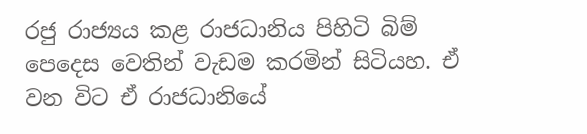රජු රාජ්‍යය කළ රාජධානිය පිහිටි බිම් පෙදෙස වෙතින් වැඩම කරමින් සිටියහ. ඒ වන විට ඒ රාජධානියේ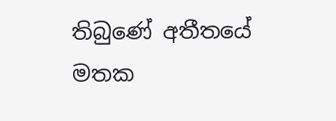තිබුණේ අතීතයේ මතක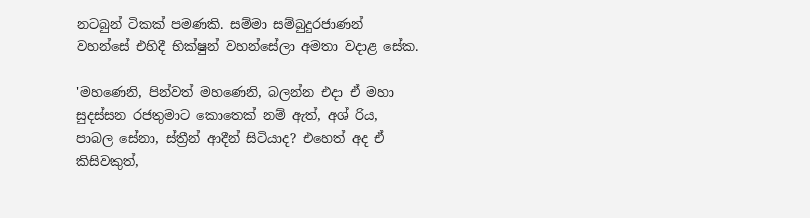නටබුන් ටිකක්‌ පමණකි. සම්මා සම්බුදුරජාණන් වහන්සේ එහිදී භික්‌ෂුන් වහන්සේලා අමතා වදාළ සේක.

'මහණෙනි, පින්වත් මහණෙනි, බලන්න එදා ඒ මහා සුදස්‌සන රජතුමාට කොතෙක්‌ නම් ඇත්, අශ් රිය, පාබල සේනා, ස්‌ත්‍රීන් ආදීන් සිටියාද? එහෙත් අද ඒ කිසිවකුත්,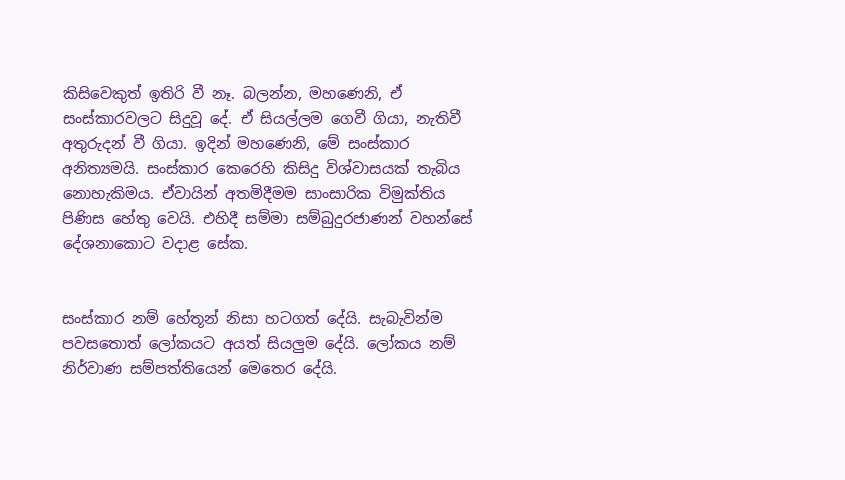කිසිවෙකුත් ඉතිරි වී නෑ. බලන්න, මහණෙනි, ඒ සංස්‌කාරවලට සිදුවූ දේ. ඒ සියල්ලම ගෙවී ගියා, නැතිවී අතුරුදන් වී ගියා. ඉදින් මහණෙනි, මේ සංස්‌කාර අනිත්‍යමයි. සංස්‌කාර කෙරෙහි කිසිදු විශ්වාසයක්‌ තැබිය නොහැකිමය. ඒවායින් අතමිදීමම සාංසාරික විමුක්‌තිය පිණිස හේතු වෙයි. එහිදී සම්මා සම්බුදුරජාණන් වහන්සේ දේශනාකොට වදාළ සේක.


සංස්‌කාර නම් හේතූන් නිසා හටගත් දේයි. සැබැවින්ම පවසතොත් ලෝකයට අයත් සියලුම දේයි. ලෝකය නම් නිර්වාණ සම්පත්තියෙන් මෙතෙර දේයි.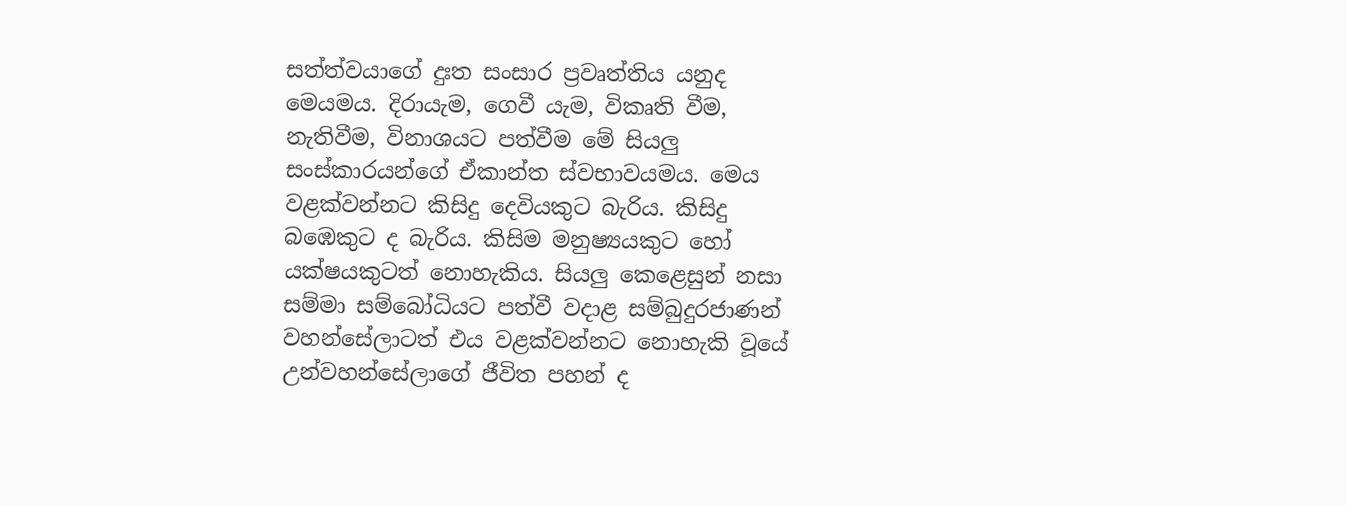සත්ත්වයාගේ දුඃත සංසාර ප්‍රවෘත්තිය යනුද මෙයමය. දිරායැම, ගෙවී යැම, විකෘති වීම, නැතිවීම, විනාශයට පත්වීම මේ සියලු සංස්‌කාරයන්ගේ ඒකාන්ත ස්‌වභාවයමය. මෙය වළක්‌වන්නට කිසිදු දෙවියකුට බැරිය. කිසිදු බඹෙකුට ද බැරිය. කිසිම මනුෂ්‍යයකුට හෝ යක්‌ෂයකුටත් නොහැකිය. සියලු කෙළෙසුන් නසා සම්මා සම්බෝධියට පත්වී වදාළ සම්බුදුරජාණන් වහන්සේලාටත් එය වළක්‌වන්නට නොහැකි වූයේ උන්වහන්සේලාගේ ජීවිත පහන් ද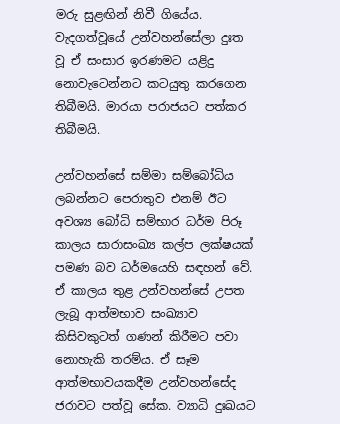මරු සුළඟින් නිවී ගියේය. වැදගත්වූයේ උන්වහන්සේලා දුඃත වූ ඒ සංසාර ඉරණමට යළිදු නොවැටෙන්නට කටයුතු කරගෙන තිබීමයි. මාරයා පරාජයට පත්කර තිබීමයි.

උන්වහන්සේ සම්මා සම්බෝධිය ලබන්නට පෙරාතුව එනම් ඊට අවශ්‍ය බෝධි සම්භාර ධර්ම පිරූ කාලය සාරාසංඛ්‍ය කල්ප ලක්‌ෂයක්‌ පමණ බව ධර්මයෙහි සඳහන් වේ. ඒ කාලය තුළ උන්වහන්සේ උපත ලැබූ ආත්මභාව සංඛ්‍යාව කිසිවකුටත් ගණන් කිරීමට පවා නොහැකි තරම්ය. ඒ සෑම ආත්මභාවයකදීම උන්වහන්සේද ජරාවට පත්වූ සේක. ව්‍යාධි දුඃඛයට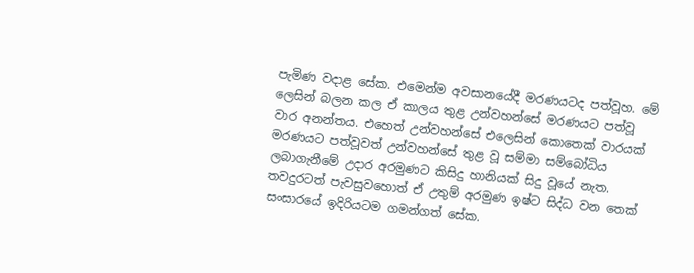පැමිණ වදාළ සේක. එමෙන්ම අවසානයේදී මරණයටද පත්වූහ. මේ ලෙසින් බලන කල ඒ කාලය තුළ උන්වහන්සේ මරණයට පත්වූ වාර අනන්තය. එහෙත් උන්වහන්සේ එලෙසින් කොතෙක්‌ වාරයක්‌ මරණයට පත්වූවත් උන්වහන්සේ තුළ වූ සම්මා සම්බෝධිය ලබාගැනීමේ උදාර අරමුණට කිසිදු හානියක්‌ සිදු වූයේ නැත. තවදුරටත් පැවසුවහොත් ඒ උතුම් අරමුණ ඉෂ්ට සිද්ධ වන තෙක්‌ සංසාරයේ ඉදිරියටම ගමන්ගත් සේක.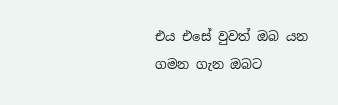එය එසේ වුවත් ඔබ යන ගමන ගැන ඔබට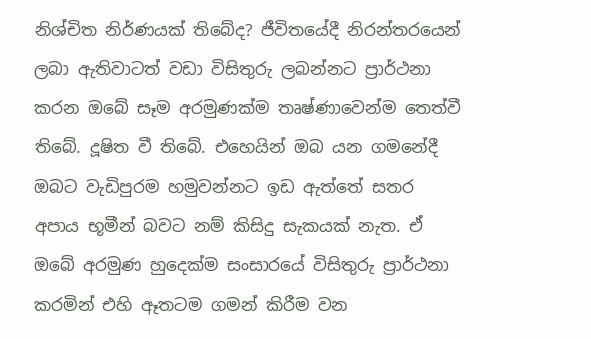නිශ්චිත නිර්ණයක්‌ තිබේද? ජීවිතයේදී නිරන්තරයෙන් ලබා ඇතිවාටත් වඩා විසිතුරු ලබන්නට ප්‍රාර්ථනා කරන ඔබේ සෑම අරමුණක්‌ම තෘෂ්ණාවෙන්ම තෙත්වී තිබේ. දූෂිත වී තිබේ. එහෙයින් ඔබ යන ගමනේදී ඔබට වැඩිපුරම හමුවන්නට ඉඩ ඇත්තේ සතර අපාය භූමීන් බවට නම් කිසිදු සැකයක්‌ නැත. ඒ ඔබේ අරමුණ හුදෙක්‌ම සංසාරයේ විසිතුරු ප්‍රාර්ථනා කරමින් එහි ඈතටම ගමන් කිරීම වන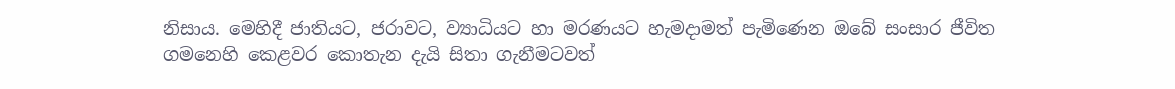නිසාය. මෙහිදී ජාතියට, ජරාවට, ව්‍යාධියට හා මරණයට හැමදාමත් පැමිණෙන ඔබේ සංසාර ජීවිත ගමනෙහි කෙළවර කොතැන දැයි සිතා ගැනීමටවත්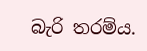බැරි තරම්ය.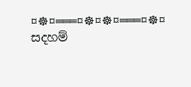¤☸¤═══¤☸¤☸¤═══¤☸¤
සදහම්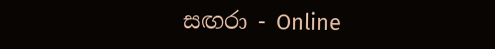සඟරා - Online